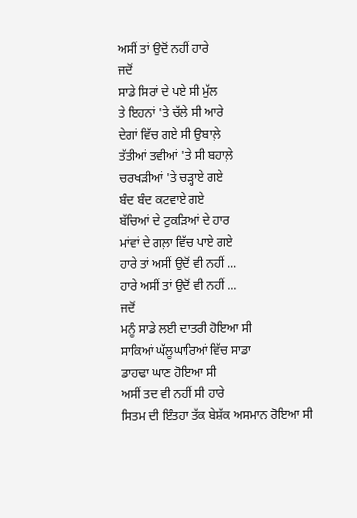ਅਸੀਂ ਤਾਂ ਉਦੋਂ ਨਹੀਂ ਹਾਰੇ
ਜਦੋਂ
ਸਾਡੇ ਸਿਰਾਂ ਦੇ ਪਏ ਸੀ ਮੁੱਲ
ਤੇ ਇਹਨਾਂ 'ਤੇ ਚੱਲੇ ਸੀ ਆਰੇ
ਦੇਗਾਂ ਵਿੱਚ ਗਏ ਸੀ ਉਬਾਲ਼ੇ
ਤੱਤੀਆਂ ਤਵੀਆਂ 'ਤੇ ਸੀ ਬਹਾਲ਼ੇ
ਚਰਖੜੀਆਂ 'ਤੇ ਚੜ੍ਹਾਏ ਗਏ
ਬੰਦ ਬੰਦ ਕਟਵਾਏ ਗਏ
ਬੱਚਿਆਂ ਦੇ ਟੁਕੜਿਆਂ ਦੇ ਹਾਰ
ਮਾਂਵਾਂ ਦੇ ਗਲ਼ਾ ਵਿੱਚ ਪਾਏ ਗਏ
ਹਾਰੇ ਤਾਂ ਅਸੀਂ ਉਦੋਂ ਵੀ ਨਹੀਂ ...
ਹਾਰੇ ਅਸੀਂ ਤਾਂ ਉਦੋਂ ਵੀ ਨਹੀਂ ...
ਜਦੋਂ
ਮਨੂੰ ਸਾਡੇ ਲਈ ਦਾਤਰੀ ਹੋਇਆ ਸੀ
ਸਾਕਿਆਂ ਘੱਲੂਘਾਰਿਆਂ ਵਿੱਚ ਸਾਡਾ
ਡਾਹਢਾ ਘਾਣ ਹੋਇਆ ਸੀ
ਅਸੀਂ ਤਦ ਵੀ ਨਹੀਂ ਸੀ ਹਾਰੇ
ਸਿਤਮ ਦੀ ਇੰਤਹਾ ਤੱਕ ਬੇਸ਼ੱਕ ਅਸਮਾਨ ਰੋਇਆ ਸੀ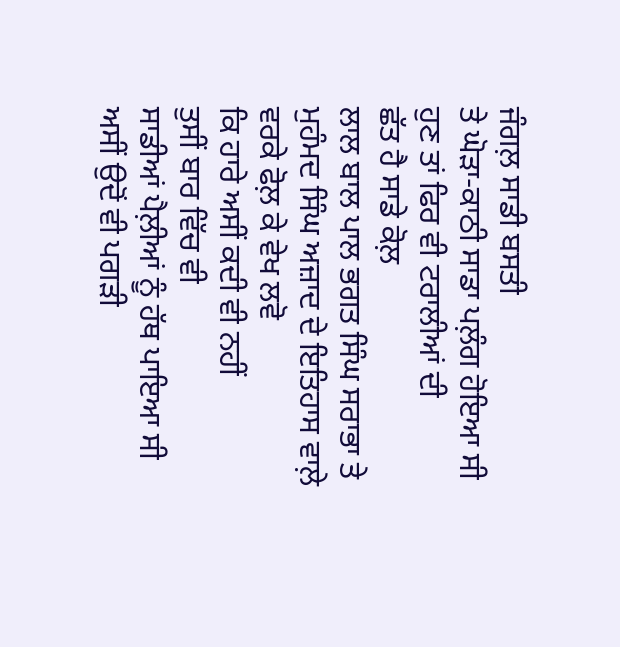ਜੰਗਲ਼ ਸਾਡੀ ਬਸਤੀ
ਤੇ ਘੋੜਾ-ਕਾਠੀ ਸਾਡਾ ਪਲ਼ੰਗ ਹੋਇਆ ਸੀ
ਹੁਣ ਤਾਂ ਫਿਰ ਵੀ ਟਰਾਲੀਆਂ ਦੀ
ਛੱਤ ਹੈ ਸਾਡੇ ਕੋਲ਼
ਲਾਲ ਬਾਲ ਪਾਲ ਭਗਤ ਸਿੰਘ ਸਰਾਭਾ ਤੇ
ਮੁਹੰਮਦ ਸਿੰਘ ਅਜ਼ਾਦ ਦੇ ਇਤਿਹਾਸ ਵਾਲ਼ੇ
ਵਰਕੇ ਫੋਲ਼ ਕੇ ਵੇਖ ਲਵੋ
ਕਿ ਹਾਰੇ ਅਸੀਂ ਕਦੀ ਵੀ ਨਹੀਂ
ਤੁਸੀਂ ਬਾਰ ਵਿੱਚ ਵੀ
ਸਾਡੀਆਂ ਪੈਲ਼ੀਆਂ ਨੂੰ ਹੱਥ ਪਾਇਆ ਸੀ
ਅਸੀਂ ਉਦੋਂ ਵੀ ਪਗੜੀ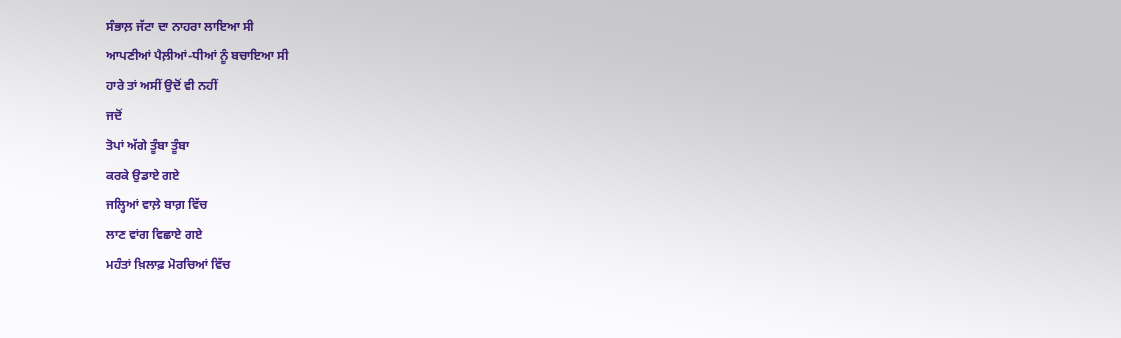ਸੰਭਾਲ਼ ਜੱਟਾ ਦਾ ਨਾਹਰਾ ਲਾਇਆ ਸੀ
ਆਪਣੀਆਂ ਪੈਲ਼ੀਆਂ-ਧੀਆਂ ਨੂੰ ਬਚਾਇਆ ਸੀ
ਹਾਰੇ ਤਾਂ ਅਸੀਂ ਉਦੋਂ ਵੀ ਨਹੀਂ
ਜਦੋਂ
ਤੋਪਾਂ ਅੱਗੇ ਤੂੰਬਾ ਤੂੰਬਾ
ਕਰਕੇ ਉਡਾਏ ਗਏ
ਜਲ੍ਹਿਆਂ ਵਾਲ਼ੇ ਬਾਗ਼ ਵਿੱਚ
ਲਾਣ ਵਾਂਗ ਵਿਛਾਏ ਗਏ
ਮਹੰਤਾਂ ਖ਼ਿਲਾਫ਼ ਮੋਰਚਿਆਂ ਵਿੱਚ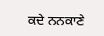ਕਦੇ ਨਨਕਾਣੇ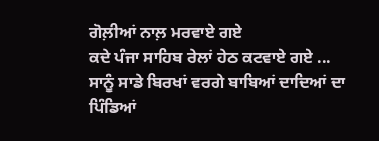ਗੋਲ਼ੀਆਂ ਨਾਲ਼ ਮਰਵਾਏ ਗਏ
ਕਦੇ ਪੰਜਾ ਸਾਹਿਬ ਰੇਲਾਂ ਹੇਠ ਕਟਵਾਏ ਗਏ ...
ਸਾਨੂੰ ਸਾਡੇ ਬਿਰਖਾਂ ਵਰਗੇ ਬਾਬਿਆਂ ਦਾਦਿਆਂ ਦਾ
ਪਿੰਡਿਆਂ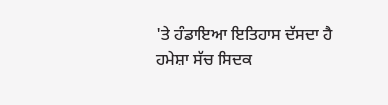'ਤੇ ਹੰਡਾਇਆ ਇਤਿਹਾਸ ਦੱਸਦਾ ਹੈ
ਹਮੇਸ਼ਾ ਸੱਚ ਸਿਦਕ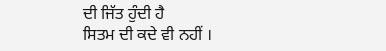ਦੀ ਜਿੱਤ ਹੁੰਦੀ ਹੈ
ਸਿਤਮ ਦੀ ਕਦੇ ਵੀ ਨਹੀਂ ।